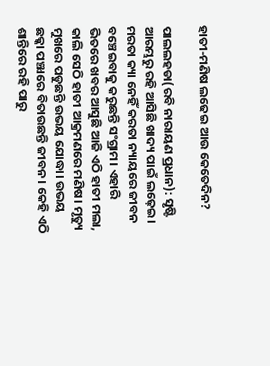ହାତୀ-ମଣିଷ ଲଢେଇ ଆଉ କେତେଦିନ?

ପାଲଲହଡା(ରବି ନାରାୟଣ ପ୍ରଧାନ): ସୃଷ୍ଟି ଆରମ୍ଭରୁ ରହି ଆସିଛି ଖାଦ୍ୟ ପାଇଁ ଲଢ଼େଇ। ମରତା କ୍ୟା ନେହିଁ କରତା ନ୍ୟାୟରେ ଜୀବନ ବଞ୍ଚେଇବାକୁ କରୁଛନ୍ତି ସଂଗ୍ରାମ। ଏହାରି ଭିତରେ ଖବର ଆସୁଛି ଆଜି ଏଠି ହାତୀ ମଲା, କାଲି ସେଠି ହାତୀ ଆକ୍ରମଣରେ ମଣିଷ। ମୃତ୍ୟୁ ମୁଖରେ ପଡୁଛନ୍ତି ଉଭୟ ଯୋଦ୍ଧା। ଉଭୟ ଛକ୍କା ପଞ୍ଝାରେ ବିତାଉଛନ୍ତି ଜୀବନ। କେହି ଏଠି ଶାନ୍ତିରେ ରହି ପାରୁ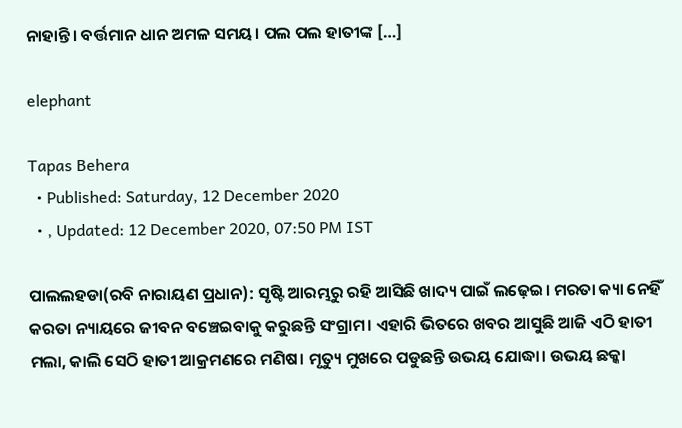ନାହାନ୍ତି। ବର୍ତ୍ତମାନ ଧାନ ଅମଳ ସମୟ। ପଲ ପଲ ହାତୀଙ୍କ […]

elephant

Tapas Behera
  • Published: Saturday, 12 December 2020
  • , Updated: 12 December 2020, 07:50 PM IST

ପାଲଲହଡା(ରବି ନାରାୟଣ ପ୍ରଧାନ): ସୃଷ୍ଟି ଆରମ୍ଭରୁ ରହି ଆସିଛି ଖାଦ୍ୟ ପାଇଁ ଲଢ଼େଇ। ମରତା କ୍ୟା ନେହିଁ କରତା ନ୍ୟାୟରେ ଜୀବନ ବଞ୍ଚେଇବାକୁ କରୁଛନ୍ତି ସଂଗ୍ରାମ। ଏହାରି ଭିତରେ ଖବର ଆସୁଛି ଆଜି ଏଠି ହାତୀ ମଲା, କାଲି ସେଠି ହାତୀ ଆକ୍ରମଣରେ ମଣିଷ। ମୃତ୍ୟୁ ମୁଖରେ ପଡୁଛନ୍ତି ଉଭୟ ଯୋଦ୍ଧା। ଉଭୟ ଛକ୍କା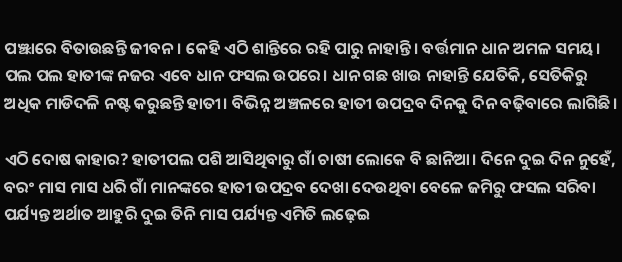ପଞ୍ଝାରେ ବିତାଉଛନ୍ତି ଜୀବନ। କେହି ଏଠି ଶାନ୍ତିରେ ରହି ପାରୁ ନାହାନ୍ତି। ବର୍ତ୍ତମାନ ଧାନ ଅମଳ ସମୟ। ପଲ ପଲ ହାତୀଙ୍କ ନଜର ଏବେ ଧାନ ଫସଲ ଉପରେ। ଧାନ ଗଛ ଖାଉ ନାହାନ୍ତି ଯେତିକି, ସେତିକିରୁ ଅଧିକ ମାଡିଦଳି ନଷ୍ଟ କରୁଛନ୍ତି ହାତୀ। ବିଭିନ୍ନ ଅଞ୍ଚଳରେ ହାତୀ ଉପଦ୍ରବ ଦିନକୁ ଦିନ ବଢ଼ିବାରେ ଲାଗିଛି।

ଏଠି ଦୋଷ କାହାର? ହାତୀପଲ ପଶି ଆସିଥିବାରୁ ଗାଁ ଚାଷୀ ଲୋକେ ବି ଛାନିଆ। ଦିନେ ଦୁଇ ଦିନ ନୁହେଁ, ବରଂ ମାସ ମାସ ଧରି ଗାଁ ମାନଙ୍କରେ ହାତୀ ଉପଦ୍ରବ ଦେଖା ଦେଉଥିବା ବେଳେ ଜମିରୁ ଫସଲ ସରିବା ପର୍ଯ୍ୟନ୍ତ ଅର୍ଥାତ ଆହୁରି ଦୁଇ ତିନି ମାସ ପର୍ଯ୍ୟନ୍ତ ଏମିତି ଲଢ଼େଇ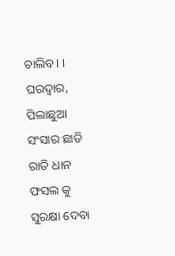ଚାଲିବ। । ଘରଦ୍ୱାର, ପିଲାଛୁଆ ସଂସାର ଛାଡି ରାତି ଧାନ ଫସଲ କୁ ସୁରକ୍ଷା ଦେବା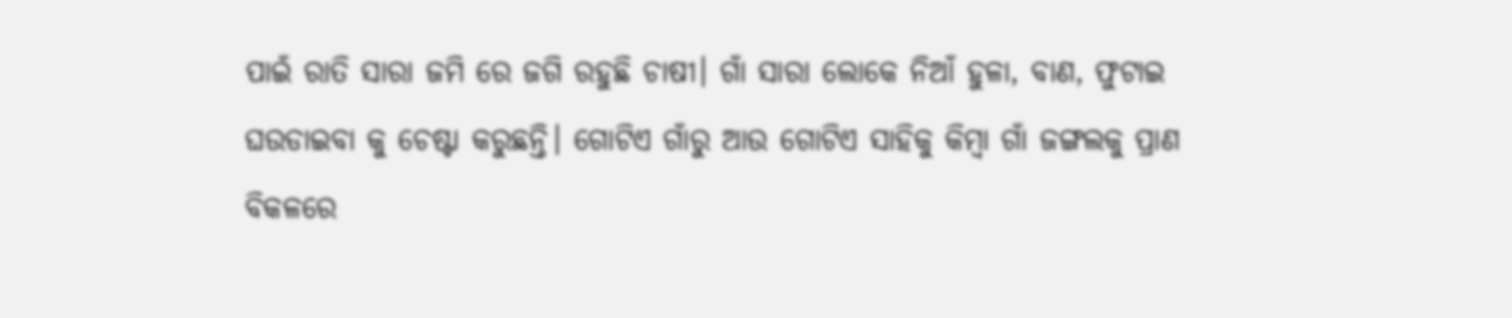ପାଇଁ ରାତି ସାରା ଜମି ରେ ଜଗି ରହୁଛି ଚାଷୀ। ଗାଁ ସାରା ଲୋକେ ନିଆଁ ହୁଳା, ବାଣ, ଫୁଟାଇ ଘଉଡାଇବା କୁ ଚେଷ୍ଟା କରୁଛନ୍ତି। ଗୋଟିଏ ଗାଁରୁ ଆଉ ଗୋଟିଏ ସାହିକୁ କିମ୍ବା ଗାଁ ଜଙ୍ଗଲକୁ ପ୍ରାଣ ବିକଳରେ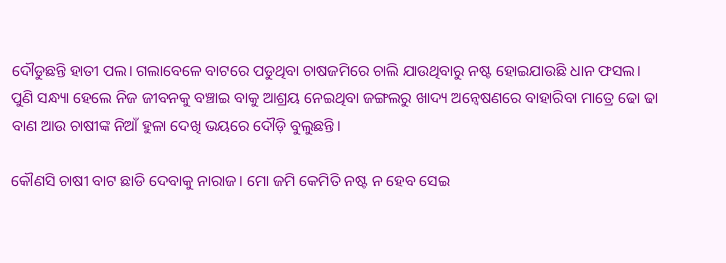ଦୌଡୁଛନ୍ତି ହାତୀ ପଲ। ଗଲାବେଳେ ବାଟରେ ପଡୁଥିବା ଚାଷଜମିରେ ଚାଲି ଯାଉଥିବାରୁ ନଷ୍ଟ ହୋଇଯାଉଛି ଧାନ ଫସଲ। ପୁଣି ସନ୍ଧ୍ୟା ହେଲେ ନିଜ ଜୀବନକୁ ବଞ୍ଚାଇ ବାକୁ ଆଶ୍ରୟ ନେଇଥିବା ଜଙ୍ଗଲରୁ ଖାଦ୍ୟ ଅନ୍ୱେଷଣରେ ବାହାରିବା ମାତ୍ରେ ଢୋ ଢା ବାଣ ଆଉ ଚାଷୀଙ୍କ ନିଆଁ ହୁଳା ଦେଖି ଭୟରେ ଦୌଡ଼ି ବୁଲୁଛନ୍ତି।

କୌଣସି ଚାଷୀ ବାଟ ଛାଡି ଦେବାକୁ ନାରାଜ। ମୋ ଜମି କେମିତି ନଷ୍ଟ ନ ହେବ ସେଇ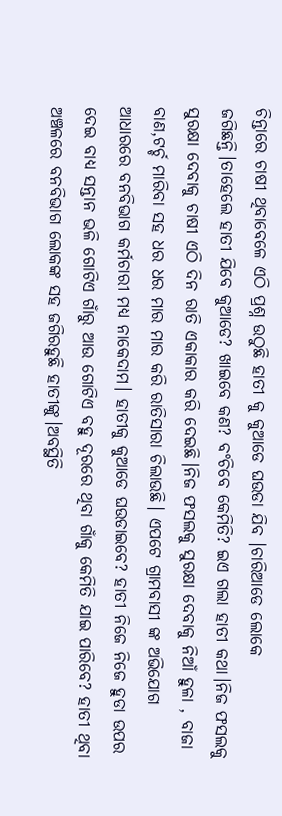ଚିନ୍ତାରେ ଚାଷୀ ଥିବାବେଳେ ଏଠି ପ୍ରଶ୍ନ ଉଠୁଛି ହାତୀ କୁ କୁଆଡେ ଘଉଡା ଯିବ ।ଚାରିଆଡେ ଲୋକେ ଜଗିଛନ୍ତି।ତାହେଲେ ହାତୀ ଯିବେ କୁଆଡେ? ଖାଇବେ କଣ? ବଂଚିବେ କେମିତି? ଇଏ ଗଲା ହାତୀ କଥା।ନିଜ ଫସଲକୁ ସୁରକ୍ଷା ଦେବାକୁ ଚାଷୀ ଏଠି ଦିନ ରାତି ଏକାକାର କରି ଦେଇଛି।ନିଜ ଫସଲକୁ ସୁରକ୍ଷା ଦେବାକୁ ନିଆଁ ହୁଳା , ବାଜା ବାଣ,ଟର୍ଚ୍ଚ ମାରିବା ସହ ଧର ଧର ମାର ମାର କରି ରାତିସାରା ଚିଲାଉଛି। ଏପଟେ ଗ୍ରାମବାସୀ ଙ୍କ ଅଭିଯୋଗ ଆଧାରରେ ବନବିଭାଗ କର୍ମଚାରୀ ମଧ୍ୟ ନାକେଦାମ। ହାତୀକୁ କୁଆଡେ ଘଉଡାଇବେ? ହାତୀ ନିଜେ ନିଜେ ହୁଡା ଉପର ଦେଇ ବାଧ୍ୟ ସନ୍ତାନ ଭଳି ଗୋଟିଏ ଗାଁରୁ ଆଉ ଗୋଟିଏ ବହୁ ଦୂରରେ ଥିବା ଗାଁକୁ କେମିତି ଯାଇ ପାରିବେ? ହାତୀ ଥିବା ଅଞ୍ଚଳରେ ବନବିଭାଗ ଲୋକଙ୍କ ସହ ଜଗିରହୁଛି ହାତୀଙ୍କୁ।ଅବସ୍ଥିତି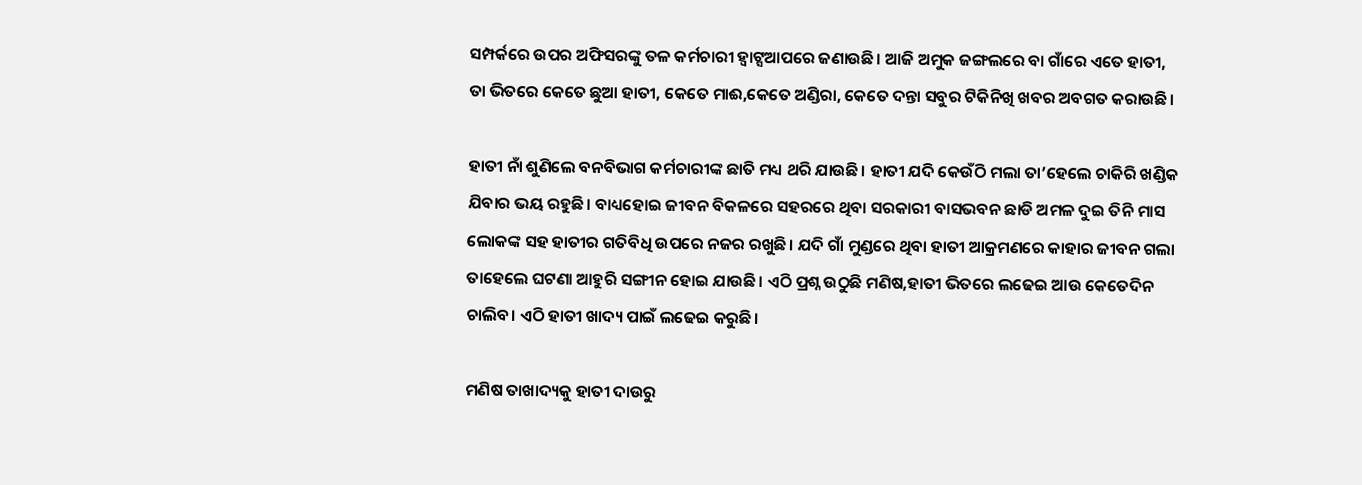ସମ୍ପର୍କରେ ଉପର ଅଫିସରଙ୍କୁ ତଳ କର୍ମଚାରୀ ହ୍ଵାଟ୍ସଆପରେ ଜଣାଉଛି। ଆଜି ଅମୁକ ଜଙ୍ଗଲରେ ବା ଗାଁରେ ଏତେ ହାତୀ, ତା ଭିତରେ କେତେ ଛୁଆ ହାତୀ, କେତେ ମାଈ,କେତେ ଅଣ୍ଡିରା, କେତେ ଦନ୍ତା ସବୁର ଟିକିନିଖି ଖବର ଅବଗତ କରାଉଛି।

ହାତୀ ନାଁ ଶୁଣିଲେ ବନବିଭାଗ କର୍ମଚାରୀଙ୍କ ଛାତି ମଧ୍ୟ ଥରି ଯାଉଛି। ହାତୀ ଯଦି କେଉଁଠି ମଲା ତା’ହେଲେ ଚାକିରି ଖଣ୍ଡିକ ଯିବାର ଭୟ ରହୁଛି। ବାଧ୍ୟହୋଇ ଜୀବନ ବିକଳରେ ସହରରେ ଥିବା ସରକାରୀ ବାସଭବନ ଛାଡି ଅମଳ ଦୁଇ ତିନି ମାସ ଲୋକଙ୍କ ସହ ହାତୀର ଗତିବିଧି ଉପରେ ନଜର ରଖୁଛି। ଯଦି ଗାଁ ମୁଣ୍ଡରେ ଥିବା ହାତୀ ଆକ୍ରମଣରେ କାହାର ଜୀବନ ଗଲା ତାହେଲେ ଘଟଣା ଆହୁରି ସଙ୍ଗୀନ ହୋଇ ଯାଉଛି। ଏଠି ପ୍ରଶ୍ନ ଉଠୁଛି ମଣିଷ,ହାତୀ ଭିତରେ ଲଢେଇ ଆଉ କେତେଦିନ ଚାଲିବ। ଏଠି ହାତୀ ଖାଦ୍ୟ ପାଇଁ ଲଢେଇ କରୁଛି।

ମଣିଷ ତାଖାଦ୍ୟକୁ ହାତୀ ଦାଉରୁ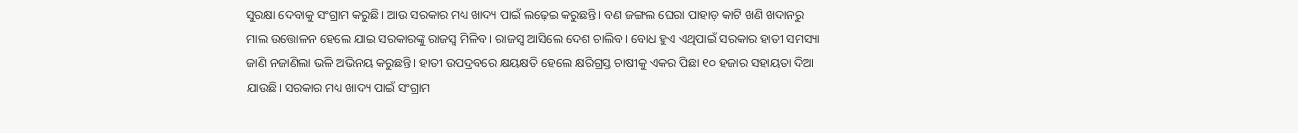ସୁରକ୍ଷା ଦେବାକୁ ସଂଗ୍ରାମ କରୁଛି। ଆଉ ସରକାର ମଧ୍ୟ ଖାଦ୍ୟ ପାଇଁ ଲଢ଼େଇ କରୁଛନ୍ତି। ବଣ ଜଙ୍ଗଲ ଘେରା ପାହାଡ଼ କାଟି ଖଣି ଖଦାନରୁ ମାଲ ଉତ୍ତୋଳନ ହେଲେ ଯାଇ ସରକାରଙ୍କୁ ରାଜସ୍ୱ ମିଳିବ। ରାଜସ୍ୱ ଆସିଲେ ଦେଶ ଚାଲିବ। ବୋଧ ହୁଏ ଏଥିପାଇଁ ସରକାର ହାତୀ ସମସ୍ୟା ଜାଣି ନଜାଣିଲା ଭଳି ଅଭିନୟ କରୁଛନ୍ତି। ହାତୀ ଉପଦ୍ରବରେ କ୍ଷୟକ୍ଷତି ହେଲେ କ୍ଷରିଗ୍ରସ୍ତ ଚାଷୀକୁ ଏକର ପିଛା ୧୦ ହଜାର ସହାୟତା ଦିଆ ଯାଉଛି। ସରକାର ମଧ୍ୟ ଖାଦ୍ୟ ପାଇଁ ସଂଗ୍ରାମ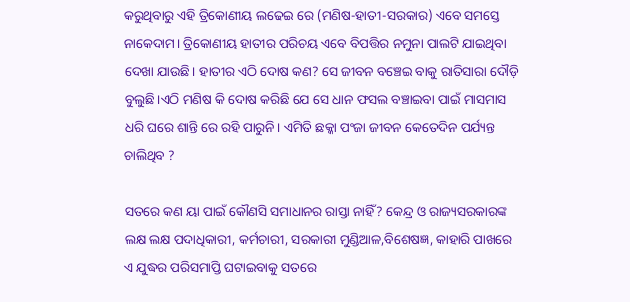କରୁଥିବାରୁ ଏହି ତ୍ରିକୋଣୀୟ ଲଢେଇ ରେ (ମଣିଷ-ହାତୀ-ସରକାର) ଏବେ ସମସ୍ତେ ନାକେଦାମ। ତ୍ରିକୋଣୀୟ ହାତୀର ପରିଚୟ ଏବେ ବିପତ୍ତିର ନମୁନା ପାଲଟି ଯାଇଥିବା ଦେଖା ଯାଉଛି। ହାତୀର ଏଠି ଦୋଷ କଣ? ସେ ଜୀବନ ବଞ୍ଚେଇ ବାକୁ ରାତିସାରା ଦୌଡ଼ି ବୁଲୁଛି।ଏଠି ମଣିଷ କି ଦୋଷ କରିଛି ଯେ ସେ ଧାନ ଫସଲ ବଞ୍ଚାଇବା ପାଇଁ ମାସମାସ ଧରି ଘରେ ଶାନ୍ତି ରେ ରହି ପାରୁନି। ଏମିତି ଛକ୍କା ପଂଜା ଜୀବନ କେତେଦିନ ପର୍ଯ୍ୟନ୍ତ ଚାଲିଥିବ ?

ସତରେ କଣ ୟା ପାଇଁ କୌଣସି ସମାଧାନର ରାସ୍ତା ନାହିଁ? କେନ୍ଦ୍ର ଓ ରାଜ୍ୟସରକାରଙ୍କ ଲକ୍ଷ ଲକ୍ଷ ପଦାଧିକାରୀ, କର୍ମଚାରୀ, ସରକାରୀ ମୁଣ୍ଡିଆଳ,ବିଶେଷଜ୍ଞ, କାହାରି ପାଖରେ ଏ ଯୁଦ୍ଧର ପରିସମାପ୍ତି ଘଟାଇବାକୁ ସତରେ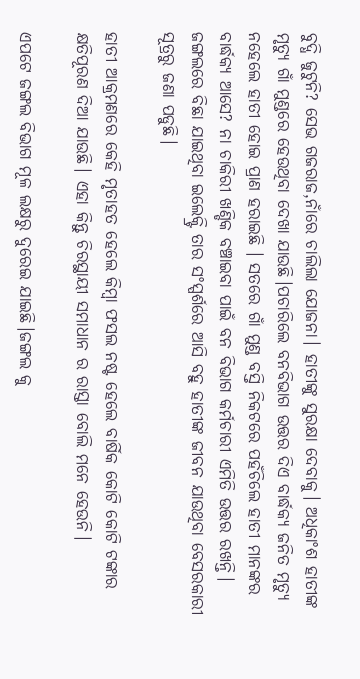ବୁଦ୍ଧି ଜୁଟୁନି? ସେଭ ଗଜରାଜ,ନାଁରେ ଚାଲିଲା ଯୋଜନା। ହାତୀଙ୍କୁ ସୁରକ୍ଷା ଦେବାକୁ। ଅଧିକାଂଶ ହାତୀଙ୍କ ମୃତ୍ୟୁ ଗାଁ ମୁଣ୍ଡରେ ହେଉଥିବା ଦେଖା ଯାଉଛି।ପଚାରିଲେ ବନବିଭାଗ ଉତ୍ତର ଦିଏ ବାର୍ଦ୍ଧକ୍ୟ ଜନିତ ମୃତ୍ୟୁ ନହେଲେ ହାତୀ ହୋଇ ପ୍ରାଣ ହରାଇଛି । ସତରେ ଗାଁ ମୁଣ୍ଡ ବସ୍ତି ନିକଟରେ ପହଁଚିଲେ ହାତୀ ମାନଙ୍କର ବାର୍ଦ୍ଧକ୍ୟ ଆସେ? ନା ଚାକିରୀ ଖଣ୍ଡିକ ବଞ୍ଚାଇବା ପାଇଁ ବନ ବିଭାଗ କର୍ମଚାରୀ ଏମିତି ଉତ୍ତର ରଖନ୍ତି। ଜଙ୍ଗଲରେ ବିଛା ଯାଇଥିବା ଇଲେକ୍ଟ୍ରି ତାର ସଂସ୍ପର୍ଶରେ ଆସି ବହୁ ହାତୀଙ୍କ ଜୀବନ ଯାଉଥିବା ବେସରକାରୀ ସୂତ୍ରରୁ ଜଣା ପଡୁଛି।

ହାତୀ ଆକ୍ରମଣରେ କେହି ମୃତାହତ ହେଲେ କିମ୍ବା ଫସଲ ନଷ୍ଟ ହେଲେ ବାର୍ଷିକ କୋଟି କୋଟି ଟଙ୍କାର କ୍ଷତିପୂରଣ ଦିଆ ଯାଉଛି। ଏହା କିନ୍ତୁ ଚିରସ୍ଥାୟୀ ସମାଧାନ ର ରାସ୍ତା ବୋଲି ମନେ ହେଉନି।

ଏପଟେ ଜଙ୍ଗଲ ବିଭାଗ ମୂଳ ଲକ୍ଷରୁ ଦୁରେଇ ଯାଇଛି।ଜଙ୍ଗଲ କୁ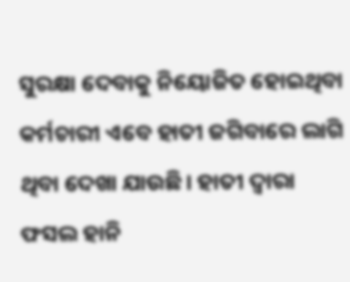ସୁରକ୍ଷା ଦେବାକୁ ନିୟୋଜିତ ହୋଇଥିବା କର୍ମଚାରୀ ଏବେ ହାତୀ ଜଗିବାରେ ଲାଗି ଥିବା ଦେଖା ଯାଉଛି। ହାତୀ ଦ୍ୱାରା ଫସଲ ହାନି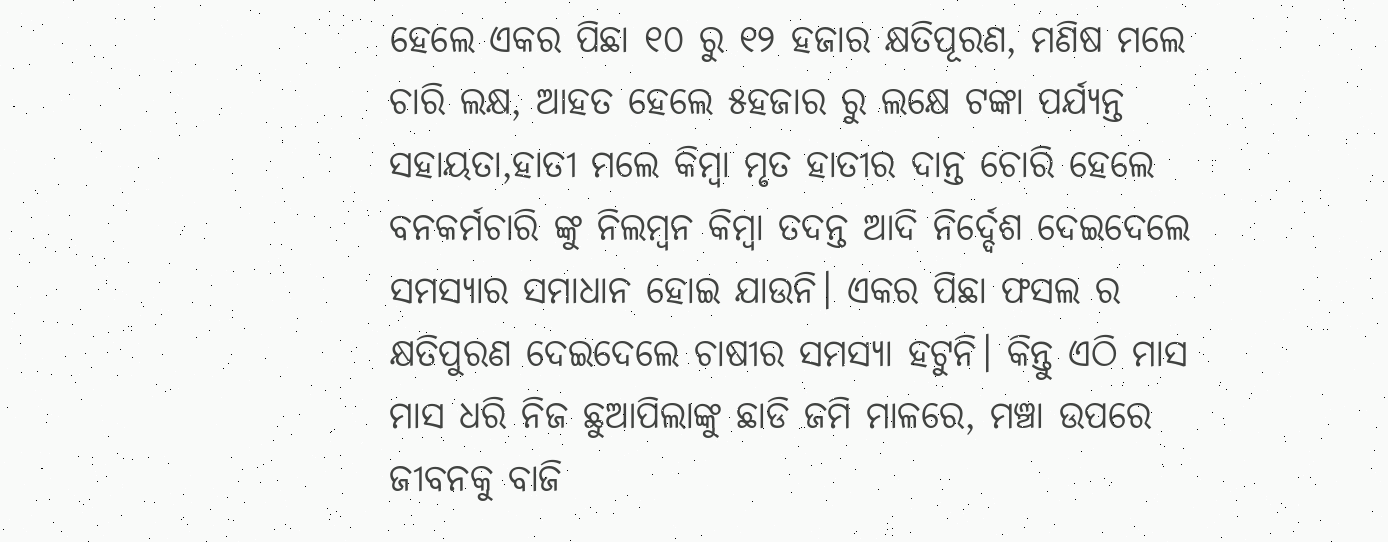ହେଲେ ଏକର ପିଛା ୧୦ ରୁ ୧୨ ହଜାର କ୍ଷତିପୂରଣ, ମଣିଷ ମଲେ ଚାରି ଲକ୍ଷ, ଆହତ ହେଲେ ୫ହଜାର ରୁ ଲକ୍ଷେ ଟଙ୍କା ପର୍ଯ୍ୟନ୍ତ ସହାୟତା,ହାତୀ ମଲେ କିମ୍ବା ମୃତ ହାତୀର ଦାନ୍ତ ଚୋରି ହେଲେ ବନକର୍ମଚାରି ଙ୍କୁ ନିଲମ୍ବନ କିମ୍ବା ତଦନ୍ତ ଆଦି ନିର୍ଦ୍ଦେଶ ଦେଇଦେଲେ ସମସ୍ୟାର ସମାଧାନ ହୋଇ ଯାଉନି। ଏକର ପିଛା ଫସଲ ର କ୍ଷତିପୁରଣ ଦେଇଦେଲେ ଚାଷୀର ସମସ୍ୟା ହଟୁନି। କିନ୍ତୁ ଏଠି ମାସ ମାସ ଧରି ନିଜ ଛୁଆପିଲାଙ୍କୁ ଛାଡି ଜମି ମାଳରେ, ମଞ୍ଚା ଉପରେ ଜୀବନକୁ ବାଜି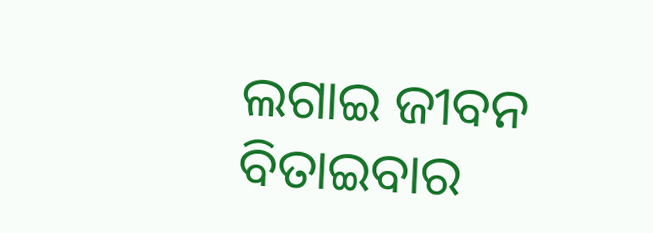ଲଗାଇ ଜୀବନ ବିତାଇବାର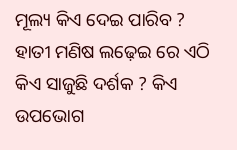ମୂଲ୍ୟ କିଏ ଦେଇ ପାରିବ ? ହାତୀ ମଣିଷ ଲଢ଼େଇ ରେ ଏଠି କିଏ ସାଜୁଛି ଦର୍ଶକ ? କିଏ ଉପଭୋଗ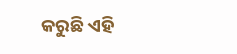କରୁଛି ଏହି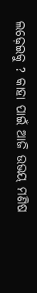ଲଢ଼େଇକୁ ? କାହା ପାଇଁ ଆଜି ଉଭୟ ମଣିଷ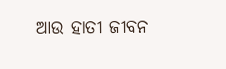ଆଉ ହାତୀ ଜୀବନ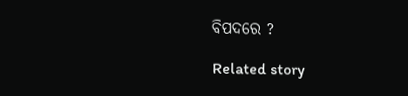ବିପଦରେ ?

Related story